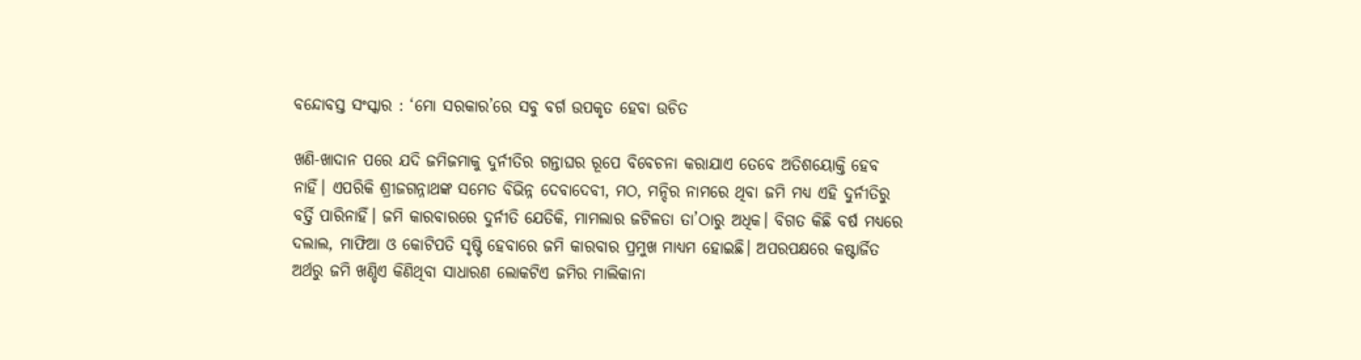ବନ୍ଦୋବସ୍ତ ସଂସ୍କାର : ‘ମୋ ସରକାର’ରେ ସବୁ ବର୍ଗ ଉପକୃତ ହେବା ଉଚିତ

ଖଣି-ଖାଦାନ ପରେ ଯଦି ଜମିଜମାକୁ ଦୁର୍ନୀତିର ଗନ୍ତାଘର ରୂପେ ବିବେଚନା କରାଯାଏ ତେବେ ଅତିଶୟୋକ୍ତି ହେବ ନାହିଁ। ଏପରିକି ଶ୍ରୀଜଗନ୍ନାଥଙ୍କ ସମେତ ବିଭିନ୍ନ ଦେବାଦେବୀ, ମଠ, ମନ୍ଦିର ନାମରେ ଥିବା ଜମି ମଧ୍ୟ ଏହି ଦୁର୍ନୀତିରୁ ବର୍ତ୍ତି ପାରିନାହିଁ। ଜମି କାରବାରରେ ଦୁର୍ନୀତି ଯେତିକି, ମାମଲାର ଜଟିଳତା ତା’ଠାରୁ ଅଧିକ। ବିଗତ କିଛି ବର୍ଷ ମଧ୍ୟରେ ଦଲାଲ, ମାଫିଆ ଓ କୋଟିପତି ସୃଷ୍ଟି ହେବାରେ ଜମି କାରବାର ପ୍ରମୁଖ ମାଧ୍ୟମ ହୋଇଛି। ଅପରପକ୍ଷରେ କଷ୍ଟାର୍ଜିତ ଅର୍ଥରୁ ଜମି ଖଣ୍ଡିଏ କିଣିଥିବା ସାଧାରଣ ଲୋକଟିଏ ଜମିର ମାଲିକାନା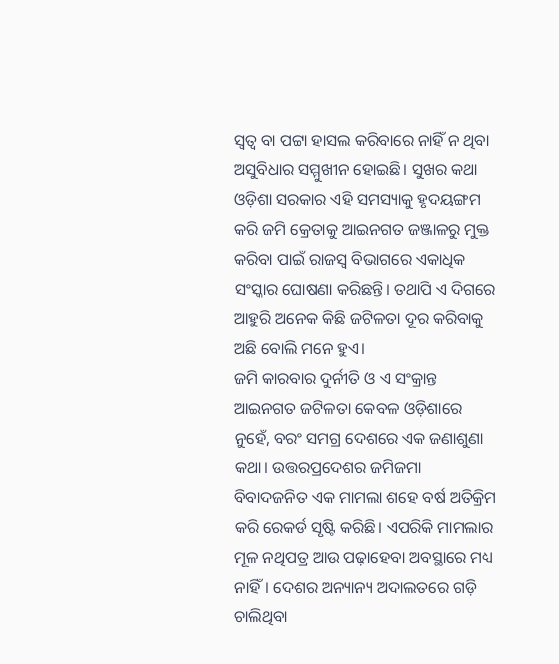ସ୍ୱତ୍ବ ବା ପଟ୍ଟା ହାସଲ କରିବାରେ ନାହିଁ ନ ଥିବା ଅସୁବିଧାର ସମ୍ମୁଖୀନ ହୋଇଛି। ସୁଖର କଥା ଓଡ଼ିଶା ସରକାର ଏହି ସମସ୍ୟାକୁ ହୃଦୟଙ୍ଗମ କରି ଜମି କ୍ରେତାକୁ ଆଇନଗତ ଜଞ୍ଜାଳରୁ ମୁକ୍ତ କରିବା ପାଇଁ ରାଜସ୍ୱ ବିଭାଗରେ ଏକାଧିକ ସଂସ୍କାର ଘୋଷଣା କରିଛନ୍ତି। ତଥାପି ଏ ଦିଗରେ ଆହୁରି ଅନେକ କିଛି ଜଟିଳତା ଦୂର କରିବାକୁ ଅଛି ବୋଲି ମନେ ହୁଏ।
ଜମି କାରବାର ଦୁର୍ନୀତି ଓ ଏ ସଂକ୍ରାନ୍ତ ଆଇନଗତ ଜଟିଳତା କେବଳ ଓଡ଼ିଶାରେ ନୁହେଁ, ବରଂ ସମଗ୍ର ଦେଶରେ ଏକ ଜଣାଶୁଣା କଥା। ଉତ୍ତରପ୍ରଦେଶର ଜମିଜମା ବିବାଦଜନିତ ଏକ ମାମଲା ଶହେ ବର୍ଷ ଅତିକ୍ରିମ କରି ରେକର୍ଡ ସୃଷ୍ଟି କରିଛି। ଏପରିକି ମାମଲାର ମୂଳ ନଥିପତ୍ର ଆଉ ପଢ଼ାହେବା ଅବସ୍ଥାରେ ମଧ୍ୟ ନାହିଁ। ଦେଶର ଅନ୍ୟାନ୍ୟ ଅଦାଲତରେ ଗଡ଼ି ଚାଲିଥିବା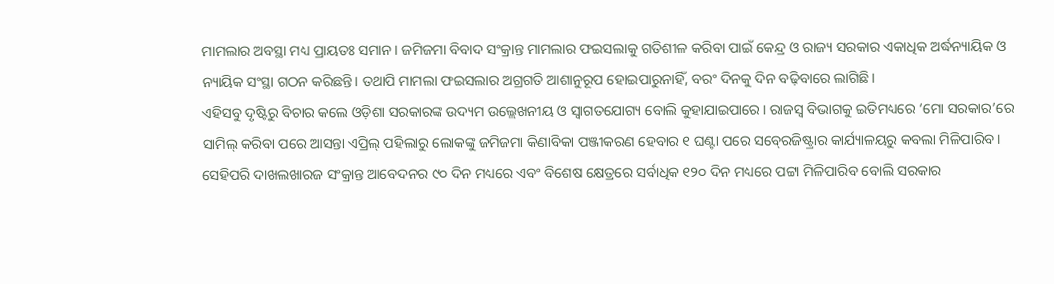ମାମଲାର ଅବସ୍ଥା ମଧ୍ୟ ପ୍ରାୟତଃ ସମାନ। ଜମିଜମା ବିବାଦ ସଂକ୍ରାନ୍ତ ମାମଲାର ଫଇସଲାକୁ ଗତିଶୀଳ କରିବା ପାଇଁ କେନ୍ଦ୍ର ଓ ରାଜ୍ୟ ସରକାର ଏକାଧିକ ଅର୍ଦ୍ଧନ୍ୟାୟିକ ଓ ନ୍ୟାୟିକ ସଂସ୍ଥା ଗଠନ କରିଛନ୍ତି। ତଥାପି ମାମଲା ଫଇସଲାର ଅଗ୍ରଗତି ଆଶାନୁରୂପ ହୋଇପାରୁନାହିଁ, ବରଂ ଦିନକୁ ଦିନ ବଢ଼ିବାରେ ଲାଗିଛି।
ଏହିସବୁ ଦୃଷ୍ଟିରୁ ବିଚାର କଲେ ଓଡ଼ିଶା ସରକାରଙ୍କ ଉଦ୍ୟମ ଉଲ୍ଲେଖନୀୟ ଓ ସ୍ୱାଗତଯୋଗ୍ୟ ବୋଲି କୁହାଯାଇପାରେ। ରାଜସ୍ୱ ବିଭାଗକୁ ଇତିମଧ୍ୟରେ ‘ମୋ ସରକାର’ରେ ସାମିଲ୍‍ କରିବା ପରେ ଆସନ୍ତା ଏପ୍ରିଲ୍‍ ପହିଲାରୁ ଲୋକଙ୍କୁ ଜମିଜମା କିଣାବିକା ପଞ୍ଜୀକରଣ ହେବାର ୧ ଘଣ୍ଟା ପରେ ସବ୍‍ରେଜିଷ୍ଟ୍ରାର କାର୍ଯ୍ୟାଳୟରୁ କବଲା ମିଳିପାରିବ। ସେହିପରି ଦାଖଲଖାରଜ ସଂକ୍ରାନ୍ତ ଆବେଦନର ୯୦ ଦିନ ମଧ୍ୟରେ ଏବଂ ବିଶେଷ କ୍ଷେତ୍ରରେ ସର୍ବାଧିକ ୧୨୦ ଦିନ ମଧ୍ୟରେ ପଟ୍ଟା ମିଳିପାରିବ ବୋଲି ସରକାର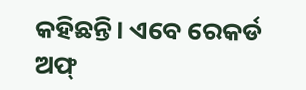କହିଛନ୍ତି। ଏବେ ରେକର୍ଡ ଅଫ୍‍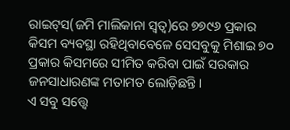ରାଇଟ୍‍ସ(ଜମି ମାଲିକାନା ସ୍ୱତ୍ବ)ରେ ୭୭୯୬ ପ୍ରକାର କିସମ ବ୍ୟବସ୍ଥା ରହିଥିବାବେଳେ ସେସବୁକୁ ମିଶାଇ ୭୦ ପ୍ରକାର କିସମରେ ସୀମିତ କରିବା ପାଇଁ ସରକାର ଜନସାଧାରଣଙ୍କ ମତାମତ ଲୋଡ଼ିଛନ୍ତି।
ଏ ସବୁ ସତ୍ତ୍ବେ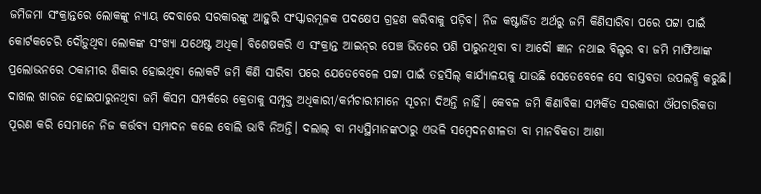ଜମିଜମା ସଂକ୍ରାନ୍ତରେ ଲୋକଙ୍କୁ ନ୍ୟାୟ ଦେବାରେ ସରକାରଙ୍କୁ ଆହୁରି ସଂସ୍କାରମୂଳକ ପଦକ୍ଷେପ ଗ୍ରହଣ କରିବାକୁ ପଡ଼ିବ। ନିଜ କଷ୍ଟାର୍ଜିତ ଅର୍ଥରୁ ଜମି କିଣିସାରିବା ପରେ ପଟ୍ଟା ପାଇଁ କୋର୍ଟକଚେରି ଦୌଡ଼ୁଥିବା ଲୋକଙ୍କ ସଂଖ୍ୟା ଯଥେଷ୍ଟ ଅଧିକ। ବିଶେଷକରି ଏ ସଂକ୍ରାନ୍ତ ଆଇନ୍‍ର ପେଞ୍ଚ ଭିତରେ ପଶି ପାରୁନଥିବା ବା ଆଦୌ ଜ୍ଞାନ ନଥାଇ ବିଲ୍ଡର ବା ଜମି ମାଫିଆଙ୍କ ପ୍ରଲୋଭନରେ ଠକାମୀର ଶିକାର ହୋଇଥିବା ଲୋକଟି ଜମି କିଣି ସାରିବା ପରେ ଯେତେବେଳେ ପଟ୍ଟା ପାଇଁ ତହସିଲ୍‍ କାର୍ଯ୍ୟାଳୟକୁ ଯାଉଛି ସେତେବେଳେ ସେ ବାସ୍ତବତା ଉପଲବ୍ଧି କରୁଛି। ଦାଖଲ ଖାରଜ ହୋଇପାରୁନଥିବା ଜମି କିସମ ସମ୍ପର୍କରେ କ୍ରେତାକୁ ସମ୍ପୃକ୍ତ ଅଧିକାରୀ/କର୍ମଚାରୀମାନେ ସୂଚନା ଦିଅନ୍ତି ନାହିଁ। କେବଳ ଜମି କିଣାବିକା ସମ୍ପର୍କିତ ସରକାରୀ ଔପଚାରିକତା ପୂରଣ କରି ସେମାନେ ନିଜ କର୍ତ୍ତବ୍ୟ ସମ୍ପାଦନ କଲେ ବୋଲି ଭାବି ନିଅନ୍ତି। ଦଲାଲ୍‍ ବା ମଧ୍ୟସ୍ଥିମାନଙ୍କଠାରୁ ଏଭଳି ସମ୍ବେଦନଶୀଳତା ବା ମାନବିକତା ଆଶା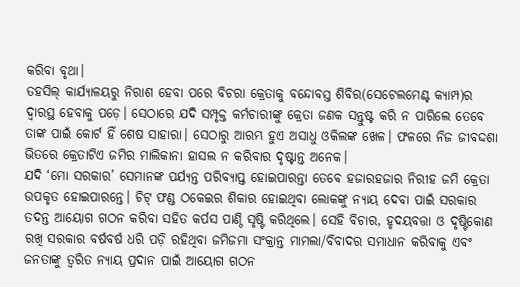କରିବା ବୃଥା।
ତହସିଲ୍‍ କାର୍ଯ୍ୟାଳୟରୁ ନିରାଶ ହେବା ପରେ ବିଚରା କ୍ରେତାକୁ ବନ୍ଦୋବସ୍ତ ଶିବିର(ସେଟେଲମେଣ୍ଟ କ୍ୟାମ୍ପ)ର ଦ୍ୱାରସ୍ଥ ହେବାକୁ ପଡ଼େ। ସେଠାରେ ଯଦି ସମ୍ପୃକ୍ତ କର୍ମଚାରୀଙ୍କୁ କ୍ରେତା ଜଣକ ସନ୍ତୁଷ୍ଟ କରି ନ ପାରିଲେ ତେବେ ତାଙ୍କ ପାଇଁ କୋର୍ଟ ହିଁ ଶେଷ ସାହାରା। ସେଠାରୁ ଆରମ୍ଭ ହୁଏ ଅସାଧୁ ଓକିଲଙ୍କ ଖେଳ। ଫଳରେ ନିଜ ଜୀବଦ୍ଦଶା ଭିତରେ କ୍ରେତାଟିଏ ଜମିର ମାଲିକାନା ହାସଲ ନ କରିବାର ଦୃଷ୍ଟାନ୍ତ ଅନେକ।
ଯଦି ‘ମୋ ସରକାର’ ସେମାନଙ୍କ ପର୍ଯ୍ୟନ୍ତ ପରିବ୍ୟାପ୍ତ ହୋଇପାରନ୍ତା ତେବେ ହଜାରହଜାର ନିରୀହ ଜମି କ୍ରେତା ଉପକୃତ ହୋଇପାରନ୍ତେ। ଚିଟ୍‍ ଫଣ୍ଡ ଠକେଇର ଶିକାର ହୋଇଥିବା ଲୋକଙ୍କୁ ନ୍ୟାୟ ଦେବା ପାଇଁ ସରକାର ତଦନ୍ତ ଆୟୋଗ ଗଠନ କରିବା ସହିତ କର୍ପସ ପାଣ୍ଠି ସୃଷ୍ଟି କରିଥିଲେ। ସେହି ବିଚାର, ହୃଦୟବତ୍ତା ଓ ଦୃଷ୍ଟିକୋଣ ରଖି ସରକାର ବର୍ଷବର୍ଷ ଧରି ପଡ଼ି ରହିଥିବା ଜମିଜମା ସଂକ୍ରାନ୍ତ ମାମଲା/ବିବାଦର ସମାଧାନ କରିବାକୁ ଏବଂ ଜନତାଙ୍କୁ ତ୍ୱରିତ ନ୍ୟାୟ ପ୍ରଦାନ ପାଇଁ ଆୟୋଗ ଗଠନ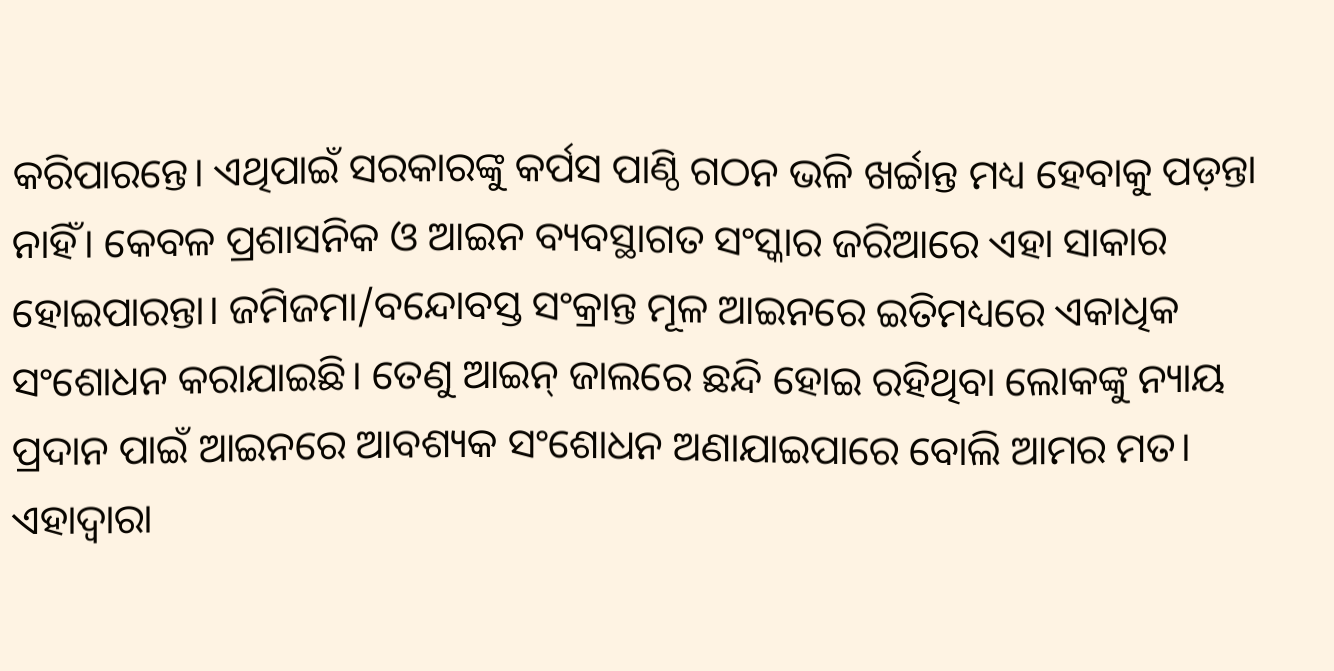କରିପାରନ୍ତେ। ଏଥିପାଇଁ ସରକାରଙ୍କୁ କର୍ପସ ପାଣ୍ଠି ଗଠନ ଭଳି ଖର୍ଚ୍ଚାନ୍ତ ମଧ୍ୟ ହେବାକୁ ପଡ଼ନ୍ତା ନାହିଁ। କେବଳ ପ୍ରଶାସନିକ ଓ ଆଇନ ବ୍ୟବସ୍ଥାଗତ ସଂସ୍କାର ଜରିଆରେ ଏହା ସାକାର ହୋଇପାରନ୍ତା। ଜମିଜମା/ବନ୍ଦୋବସ୍ତ ସଂକ୍ରାନ୍ତ ମୂଳ ଆଇନରେ ଇତିମଧ୍ୟରେ ଏକାଧିକ ସଂଶୋଧନ କରାଯାଇଛି। ତେଣୁ ଆଇନ୍‍ ଜାଲରେ ଛନ୍ଦି ହୋଇ ରହିଥିବା ଲୋକଙ୍କୁ ନ୍ୟାୟ ପ୍ରଦାନ ପାଇଁ ଆଇନରେ ଆବଶ୍ୟକ ସଂଶୋଧନ ଅଣାଯାଇପାରେ ବୋଲି ଆମର ମତ। ଏହାଦ୍ୱାରା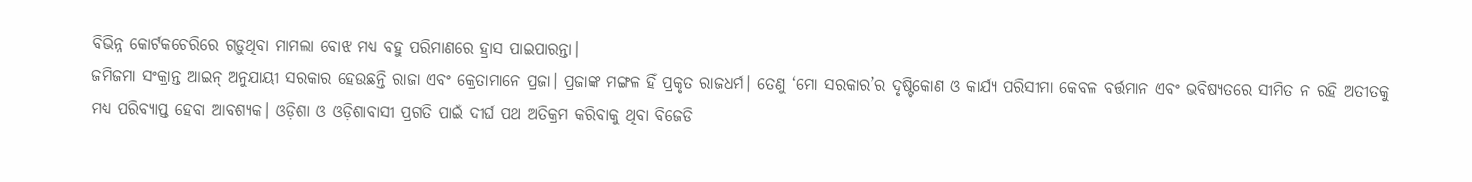ବିଭିନ୍ନ କୋର୍ଟକଚେରିରେ ଗଡ଼ୁଥିବା ମାମଲା ବୋଝ ମଧ୍ୟ ବହୁ ପରିମାଣରେ ହ୍ରାସ ପାଇପାରନ୍ତା।
ଜମିଜମା ସଂକ୍ରାନ୍ତ ଆଇନ୍‍ ଅନୁଯାୟୀ ସରକାର ହେଉଛନ୍ତି ରାଜା ଏବଂ କ୍ରେତାମାନେ ପ୍ରଜା। ପ୍ରଜାଙ୍କ ମଙ୍ଗଳ ହିଁ ପ୍ରକୃତ ରାଜଧର୍ମ। ତେଣୁ ‘ମୋ ସରକାର’ର ଦୃଷ୍ଟିକୋଣ ଓ କାର୍ଯ୍ୟ ପରିସୀମା କେବଳ ବର୍ତ୍ତମାନ ଏବଂ ଭବିଷ୍ୟତରେ ସୀମିତ ନ ରହି ଅତୀତକୁ ମଧ୍ୟ ପରିବ୍ୟାପ୍ତ ହେବା ଆବଶ୍ୟକ। ଓଡ଼ିଶା ଓ ଓଡ଼ିଶାବାସୀ ପ୍ରଗତି ପାଇଁ ଦୀର୍ଘ ପଥ ଅତିକ୍ରମ କରିବାକୁ ଥିବା ବିଜେଡି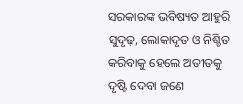ସରକାରଙ୍କ ଭବିଷ୍ୟତ ଆହୁରି ସୁଦୃଢ଼, ଲୋକାଦୃତ ଓ ନିଶ୍ଚିତ କରିବାକୁ ହେଲେ ଅତୀତକୁ ଦୃଷ୍ଟି ଦେବା ଜଣେ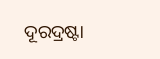ଦୂରଦ୍ରଷ୍ଟା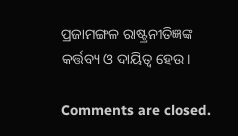ପ୍ରଜାମଙ୍ଗଳ ରାଷ୍ଟ୍ରନୀତିଜ୍ଞଙ୍କ କର୍ତ୍ତବ୍ୟ ଓ ଦାୟିତ୍ୱ ହେଉ।

Comments are closed.